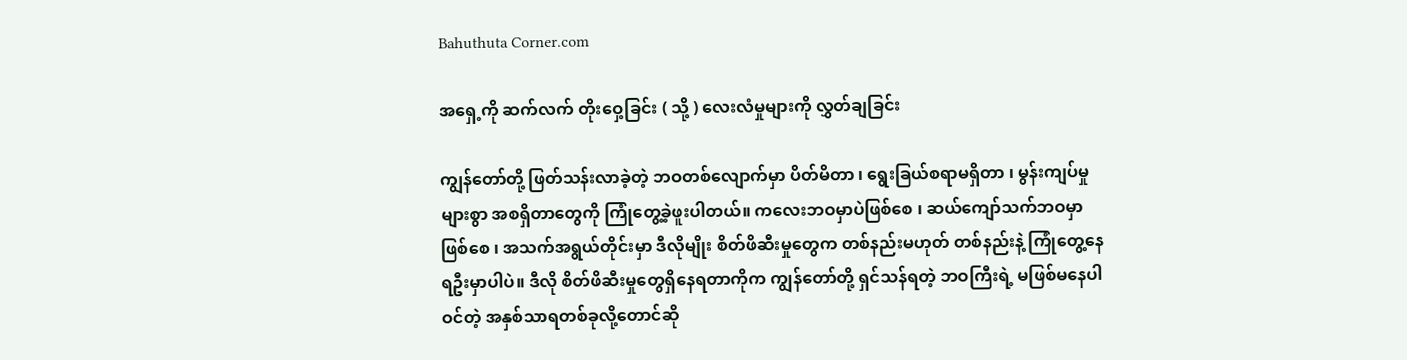Bahuthuta Corner.com

အရှေ့ကို ဆက်လက် တိုးဝှေ့ခြင်း ( သို့ ) လေးလံမှုများကို လွှတ်ချခြင်း

ကျွန်တော်တို့ ဖြတ်သန်းလာခဲ့တဲ့ ဘဝတစ်လျောက်မှာ ပိတ်မိတာ ၊ ရွေးခြယ်စရာမရှိတာ ၊ မွန်းကျပ်မှုများစွာ အစရှိတာတွေကို ကြုံတွေ့ခဲ့ဖူးပါတယ်။ ကလေးဘဝမှာပဲဖြစ်စေ ၊ ဆယ်ကျော်သက်ဘဝမှာဖြစ်စေ ၊ အသက်အရွယ်တိုင်းမှာ ဒီလိုမျိုး စိတ်ဖိဆီးမှုတွေက တစ်နည်းမဟုတ် တစ်နည်းနဲ့ ကြုံတွေ့နေရဦးမှာပါပဲ။ ဒီလို စိတ်ဖိဆီးမှုတွေရှိနေရတာကိုက ကျွန်တော်တို့ ရှင်သန်ရတဲ့ ဘဝကြီးရဲ့ မဖြစ်မနေပါဝင်တဲ့ အနှစ်သာရတစ်ခုလို့တောင်ဆို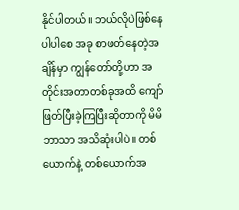နိုင်ပါတယ်။ ဘယ်လိုပဲဖြစ်နေပါပါစေ အခု စာဖတ်နေတဲ့အချိန်မှာ ကျွန်တော်တို့ဟာ အတိုင်းအတာတစ်ခုအထိ ကျော်ဖြတ်ပြီးခဲ့ကြပြီးဆိုတာကို မိမိဘာသာ အသိဆုံးပါပဲ။ တစ်ယောက်နဲ့ တစ်ယောက်အ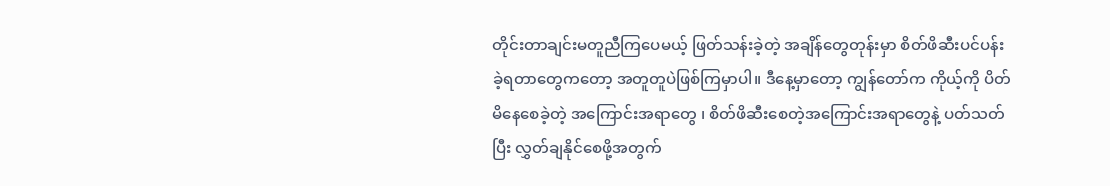တိုင်းတာချင်းမတူညီကြပေမယ့် ဖြတ်သန်းခဲ့တဲ့ အချိန်တွေတုန်းမှာ စိတ်ဖိဆီးပင်ပန်းခဲ့ရတာတွေကတော့ အတူတူပဲဖြစ်ကြမှာပါ။ ဒီနေ့မှာတော့ ကျွန်တော်က ကိုယ့်ကို ပိတ်မိနေစေခဲ့တဲ့ အကြောင်းအရာတွေ ၊ စိတ်ဖိဆီးစေတဲ့အကြောင်းအရာတွေနဲ့ ပတ်သတ်ပြီး လွှတ်ချနိုင်စေဖို့အတွက်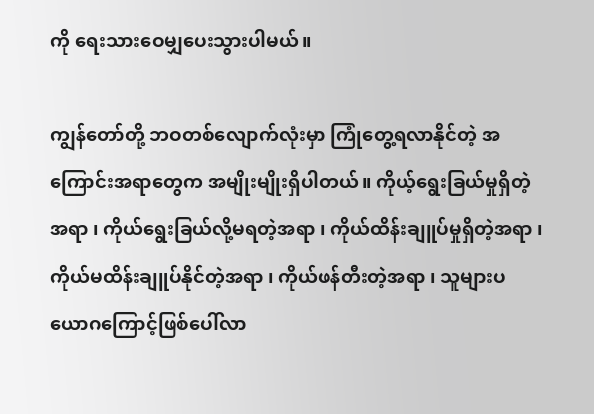ကို ရေးသားဝေမျှပေးသွားပါမယ်။

ကျွန်တော်တို့ ဘဝတစ်လျောက်လုံးမှာ ကြုံတွေ့ရလာနိုင်တဲ့ အကြောင်းအရာတွေက အမျိုးမျိုးရှိပါတယ်။ ကိုယ့်ရွေးခြယ်မှုရှိတဲ့အရာ ၊ ကိုယ်ရွေးခြယ်လို့မရတဲ့အရာ ၊ ကိုယ်ထိန်းချူပ်မှုရှိတဲ့အရာ ၊ ကိုယ်မထိန်းချူပ်နိုင်တဲ့အရာ ၊ ကိုယ်ဖန်တီးတဲ့အရာ ၊ သူများပယောဂကြောင့်ဖြစ်ပေါ်လာ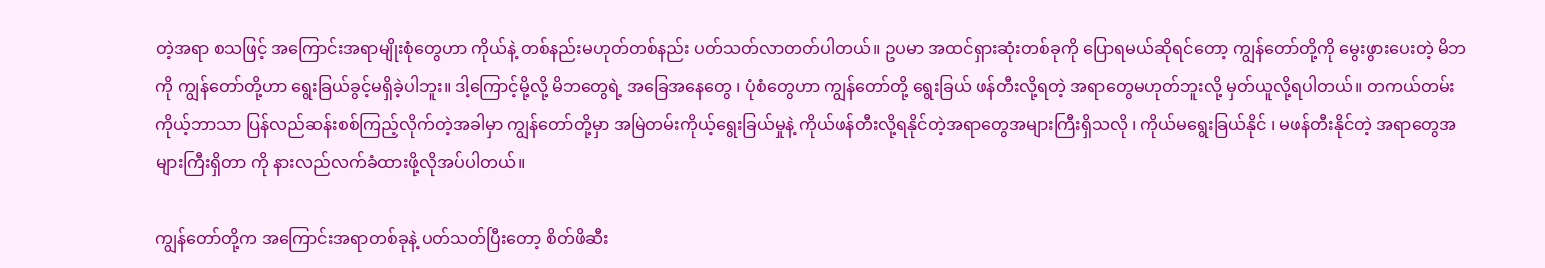တဲ့အရာ စသဖြင့် အကြောင်းအရာမျိုးစုံတွေဟာ ကိုယ်နဲ့ တစ်နည်းမဟုတ်တစ်နည်း ပတ်သတ်လာတတ်ပါတယ်။ ဥပမာ အထင်ရှားဆုံးတစ်ခုကို ပြောရမယ်ဆိုရင်တော့ ကျွန်တော်တို့ကို မွေးဖွားပေးတဲ့ မိဘကို ကျွန်တော်တို့ဟာ ရွေးခြယ်ခွင့်မရှိခဲ့ပါဘူး။ ဒါ့ကြောင့်မို့လို့ မိဘတွေရဲ့ အခြေအနေတွေ ၊ ပုံစံတွေဟာ ကျွန်တော်တို့ ရွေးခြယ် ဖန်တီးလို့ရတဲ့ အရာတွေမဟုတ်ဘူးလို့ မှတ်ယူလို့ရပါတယ်။ တကယ်တမ်းကိုယ့်ဘာသာ ပြန်လည်ဆန်းစစ်ကြည့်လိုက်တဲ့အခါမှာ ကျွန်တော်တို့မှာ အမြဲတမ်းကိုယ့်ရွေးခြယ်မှုနဲ့ ကိုယ်ဖန်တီးလို့ရနိုင်တဲ့အရာတွေအများကြီးရှိသလို ၊ ကိုယ်မရွေးခြယ်နိုင် ၊ မဖန်တီးနိုင်တဲ့ အရာတွေအများကြီးရှိတာ ကို နားလည်လက်ခံထားဖို့လိုအပ်ပါတယ်။

ကျွန်တော်တို့က အကြောင်းအရာတစ်ခုနဲ့ ပတ်သတ်ပြီးတော့ စိတ်ဖိဆီး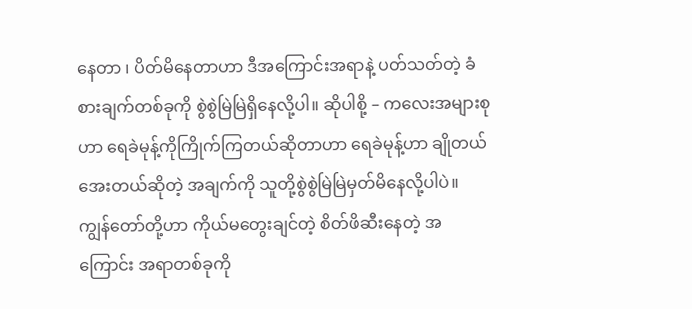နေတာ ၊ ပိတ်မိနေတာဟာ ဒီအကြောင်းအရာနဲ့ ပတ်သတ်တဲ့ ခံစားချက်တစ်ခုကို စွဲစွဲမြဲမြဲရှိနေလို့ပါ။ ဆိုပါစို့ – ကလေးအများစု ဟာ ရေခဲမုန့်ကိုကြိုက်ကြတယ်ဆိုတာဟာ ရေခဲမုန့်ဟာ ချိုတယ် အေးတယ်ဆိုတဲ့ အချက်ကို သူတို့စွဲစွဲမြဲမြဲမှတ်မိနေလို့ပါပဲ။ ကျွန်တော်တို့ဟာ ကိုယ်မတွေးချင်တဲ့ စိတ်ဖိဆီးနေတဲ့ အကြောင်း အရာတစ်ခုကို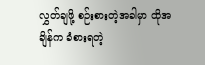လွှတ်ချဖို့ စဉ်းစားတဲ့အခါမှာ ထိုအချိန်က ခံစားရတဲ့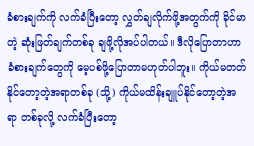ခံစားချက်ကို လက်ခံပြီးတော့ လွှတ်ချလိုက်ဖို့အတွက်ကို ခိုင်မာတဲ့ ဆုံးဖြတ်ချက်တစ်ခု ချဖို့လိုအပ်ပါတယ်။ ဒီလိုပြောတာဟာ ခံစားချက်တွေကို မေ့ပစ်ဖို့ပြောတာမဟုတ်ပါဘူး။ ကိုယ်မတတ်နိုင်တော့တဲ့အရာတစ်ခု (သို့) ကိုယ်မထိန်းချူပ်နိုင်တော့တဲ့အရာ တစ်ခုလို့ လက်ခံပြီးတော့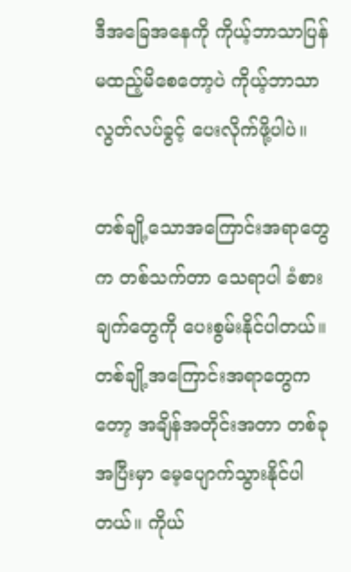ဒီအခြေအနေကို ကိုယ့်ဘာသာပြန်မထည့်မိစေတော့ပဲ ကိုယ့်ဘာသာ လွတ်လပ်ခွင့် ပေးလိုက်ဖို့ပါပဲ။

တစ်ချို့သောအကြောင်းအရာတွေက တစ်သက်တာ သေရာပါ ခံစားချက်တွေကို ပေးစွမ်းနိုင်ပါတယ်။ တစ်ချို့အကြောင်းအရာတွေကတော့ အချိန်အတိုင်းအတာ တစ်ခုအပြီးမှာ မေ့ပျောက်သွားနိုင်ပါတယ်။ ကိုယ်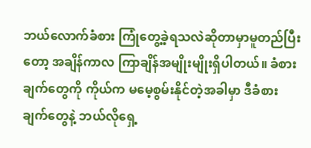ဘယ်လောက်ခံစား ကြုံတွေ့ခဲ့ရသလဲဆိုတာမှာမူတည်ပြီးတော့ အချိန်ကာလ ကြာချိန်အမျိုးမျိုးရှိပါတယ်။ ခံစားချက်တွေကို ကိုယ်က မမေ့စွမ်းနိုင်တဲ့အခါမှာ ဒီခံစားချက်တွေနဲ့ ဘယ်လိုရှေ့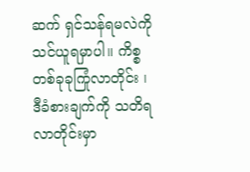ဆက် ရှင်သန်ရမလဲကို သင်ယူရမှာပါ။ ကိစ္စတစ်ခုခုကြုံလာတိုင်း ၊ ဒီခံစားချက်ကို သတိရလာတိုင်းမှာ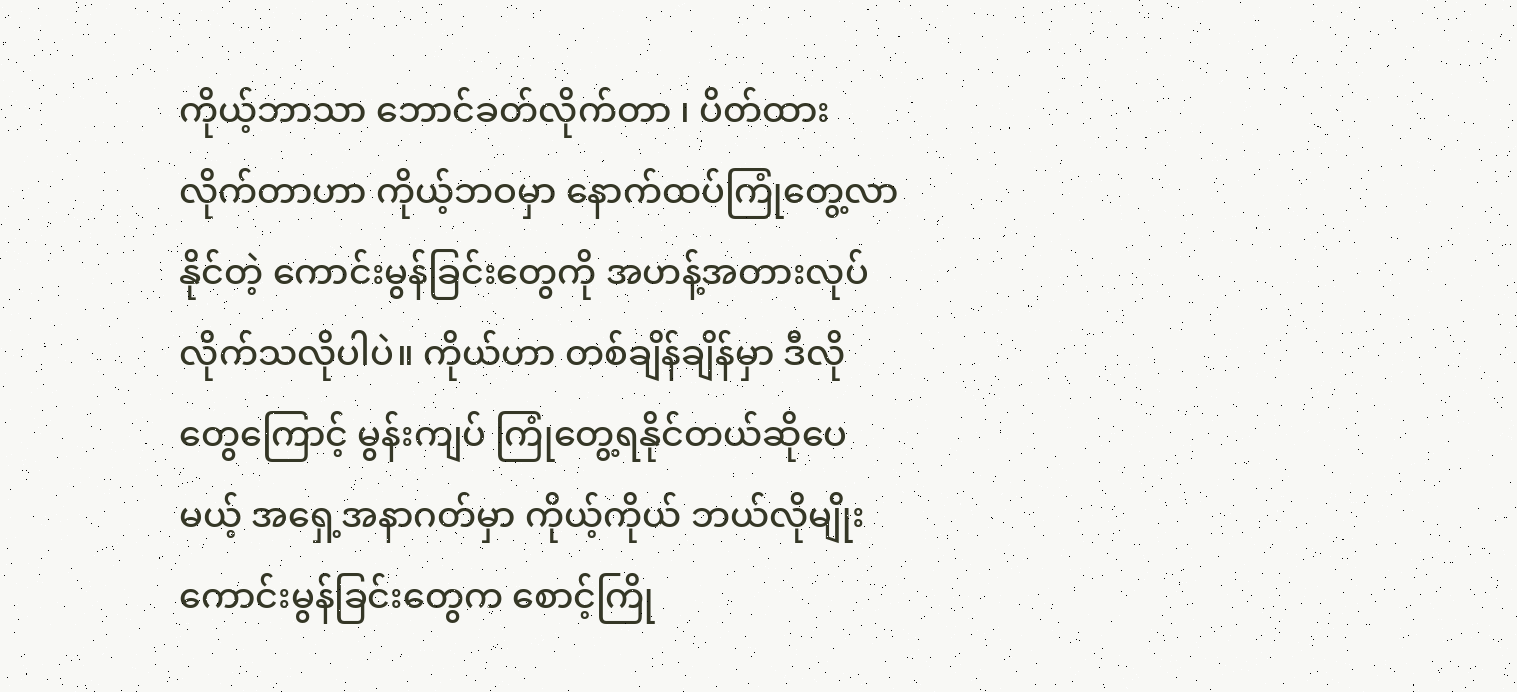ကိုယ့်ဘာသာ ဘောင်ခတ်လိုက်တာ ၊ ပိတ်ထားလိုက်တာဟာ ကိုယ့်ဘဝမှာ နောက်ထပ်ကြုံတွေ့လာနိုင်တဲ့ ကောင်းမွန်ခြင်းတွေကို အဟန့်အတားလုပ်လိုက်သလိုပါပဲ။ ကိုယ်ဟာ တစ်ချိန်ချိန်မှာ ဒီလိုတွေကြောင့် မွန်းကျပ် ကြုံတွေ့ရနိုင်တယ်ဆိုပေမယ့် အရှေ့အနာဂတ်မှာ ကိုယ့်ကိုယ် ဘယ်လိုမျိုး ကောင်းမွန်ခြင်းတွေက စောင့်ကြို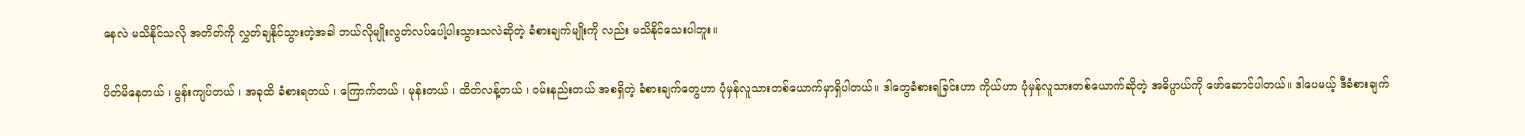နေလဲ မသိနိုင်သလို အတိတ်ကို လွှတ်ချနိုင်သွားတဲ့အခါ ဘယ်လိုမျိုးလွတ်လပ်ပေါ့ပါးသွားသလဲဆိုတဲ့ ခံစားချက်မျိုးကို လည်း မသိနိုင်သေးပါဘူး။

ပိတ်မိနေတယ် ၊ မွန်းကျပ်တယ် ၊ အခုထိ ခံစားရတယ် ၊ ကြောက်တယ် ၊ မုန်းတယ် ၊ ထိတ်လန့်တယ် ၊ ဝမ်းနည်းတယ် အစရှိတဲ့ ခံစားချက်တွေဟာ ပုံမှန်လူသားတစ်ယောက်မှာရှိပါတယ်။ ဒါတွေခံစားရခြင်းဟာ ကိုယ်ဟာ ပုံမှန်လူသားတစ်ယောက်ဆိုတဲ့ အဓိပ္ပာယ်ကို ဖော်ဆောင်ပါတယ်။ ဒါပေမယ့် ဒီခံစားချက်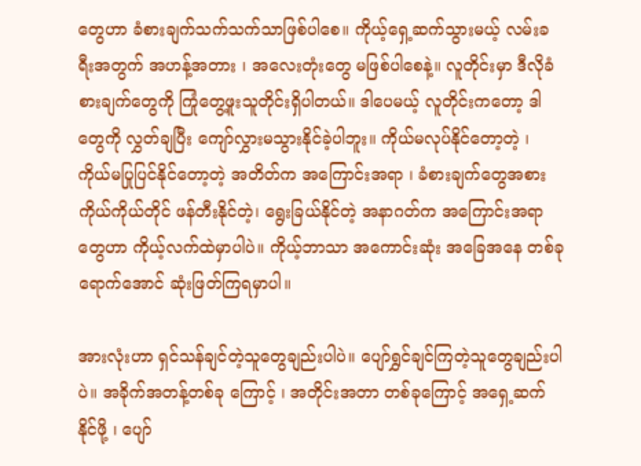တွေဟာ ခံစားချက်သက်သက်သာဖြစ်ပါစေ။ ကိုယ့်ရှေ့ဆက်သွားမယ့် လမ်းခရီးအတွက် အဟန့်အတား ၊ အလေးတုံးတွေ မဖြစ်ပါစေနဲ့။ လူတိုင်းမှာ ဒီလိုခံစားချက်တွေကို ကြုံတွေ့ဖူးသူတိုင်းရှိပါတယ်။ ဒါပေမယ့် လူတိုင်းကတော့ ဒါတွေကို လွှတ်ချပြီး ကျော်လွှားမသွားနိုင်ခဲ့ပါဘူး။ ကိုယ်မလုပ်နိုင်တော့တဲ့ ၊ ကိုယ်မပြုပြင်နိုင်တော့တဲ့ အတိတ်က အကြောင်းအရာ ၊ ခံစားချက်တွေအစား ကိုယ်ကိုယ်တိုင် ဖန်တီးနိုင်တဲ့၊ ရွေးခြယ်နိုင်တဲ့ အနာဂတ်က အကြောင်းအရာတွေဟာ ကိုယ့်လက်ထဲမှာပါပဲ။ ကိုယ့်ဘာသာ အကောင်းဆုံး အခြေအနေ တစ်ခုရောက်အောင် ဆုံးဖြတ်ကြရမှာပါ။

အားလုံးဟာ ရှင်သန်ချင်တဲ့သူတွေချည်းပါပဲ။ ပျော်ရွှင်ချင်ကြတဲ့သူတွေချည်းပါပဲ။ အခိုက်အတန့်တစ်ခု ကြောင့် ၊ အတိုင်းအတာ တစ်ခုကြောင့် အရှေ့ဆက်နိုင်ဖို့ ၊ ပျော်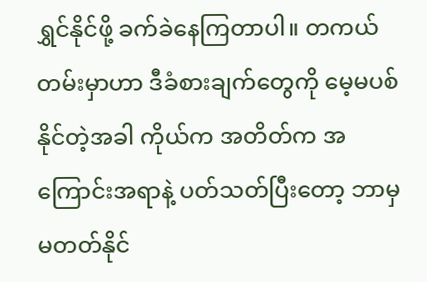ရွှင်နိုင်ဖို့ ခက်ခဲနေကြတာပါ။ တကယ်တမ်းမှာဟာ ဒီခံစားချက်တွေကို မေ့မပစ်နိုင်တဲ့အခါ ကိုယ်က အတိတ်က အကြောင်းအရာနဲ့ ပတ်သတ်ပြီးတော့ ဘာမှမတတ်နိုင်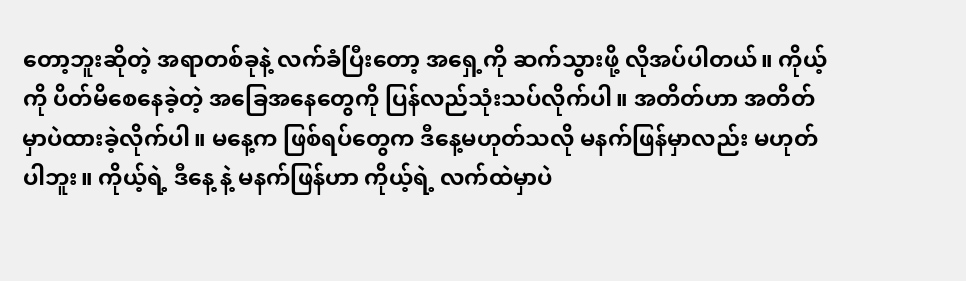တော့ဘူးဆိုတဲ့ အရာတစ်ခုနဲ့ လက်ခံပြီးတော့ အရှေ့ကို ဆက်သွားဖို့ လိုအပ်ပါတယ်။ ကိုယ့်ကို ပိတ်မိစေနေခဲ့တဲ့ အခြေအနေတွေကို ပြန်လည်သုံးသပ်လိုက်ပါ။ အတိတ်ဟာ အတိတ်မှာပဲထားခဲ့လိုက်ပါ။ မနေ့က ဖြစ်ရပ်တွေက ဒီနေ့မဟုတ်သလို မနက်ဖြန်မှာလည်း မဟုတ်ပါဘူး။ ကိုယ့်ရဲ့ ဒီနေ့ နဲ့ မနက်ဖြန်ဟာ ကိုယ့်ရဲ့ လက်ထဲမှာပဲ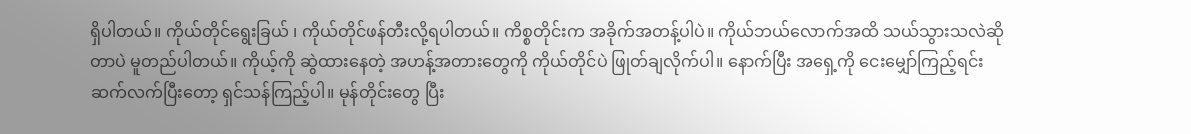ရှိပါတယ်။ ကိုယ်တိုင်ရွေးခြယ် ၊ ကိုယ်တိုင်ဖန်တီးလို့ရပါတယ်။ ကိစ္စတိုင်းက အခိုက်အတန့်ပါပဲ။ ကိုယ်ဘယ်လောက်အထိ သယ်သွားသလဲဆိုတာပဲ မူတည်ပါတယ်။ ကိုယ့်ကို ဆွဲထားနေတဲ့ အဟန့်အတားတွေကို ကိုယ်တိုင်ပဲ ဖြုတ်ချလိုက်ပါ။ နောက်ပြီး အရှေ့ကို ငေးမျှော်ကြည့်ရင်း ဆက်လက်ပြီးတော့ ရှင်သန်ကြည့်ပါ။ မုန်တိုင်းတွေ ပြီး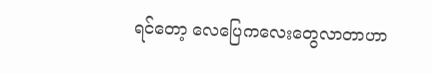ရင်တော့ လေပြေကလေးတွေလာတာဟာ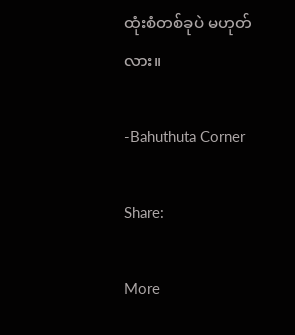ထုံးစံတစ်ခုပဲ မဟုတ်လား။

-Bahuthuta Corner

Share:

More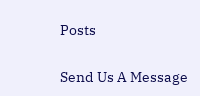Posts

Send Us A Message